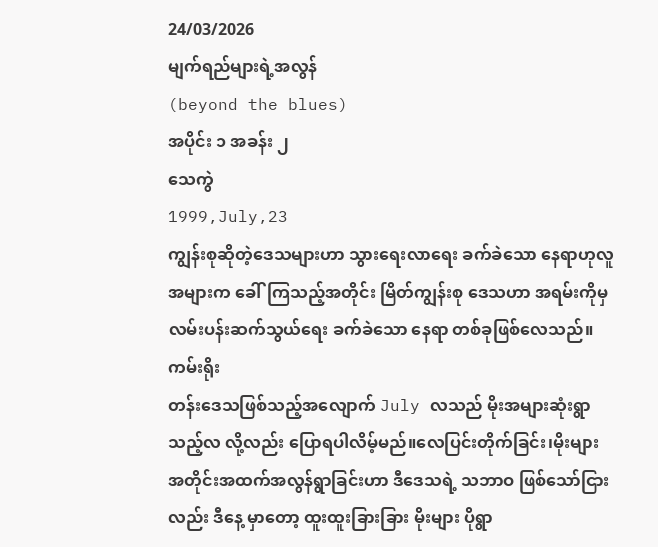24/03/2026
မျက်ရည်များရဲ့အလွန်
(beyond the blues)
အပိုင်း ၁ အခန်း ၂
သေကွဲ
1999,July,23
ကျွန်းစုဆိုတဲ့ဒေသများဟာ သွားရေးလာရေး ခက်ခဲသော နေရာဟုလူအများက ခေါ်ကြသည့်အတိုင်း မြိတ်ကျွန်းစု ဒေသဟာ အရမ်းကိုမှ လမ်းပန်းဆက်သွယ်ရေး ခက်ခဲသော နေရာ တစ်ခုဖြစ်လေသည်။ကမ်းရိုး
တန်းဒေသဖြစ်သည့်အလျောက် July လသည် မိုးအများဆုံးရွာသည့်လ လို့လည်း ပြောရပါလိမ့်မည်။လေပြင်းတိုက်ခြင်း၊မိုးများ အတိုင်းအထက်အလွန်ရွာခြင်းဟာ ဒီဒေသရဲ့ သဘာဝ ဖြစ်သော်ငြားလည်း ဒီနေ့ မှာတော့ ထူးထူးခြားခြား မိုးများ ပိုရွာ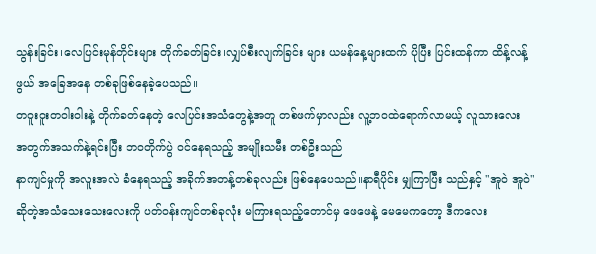သွန်းခြင်း၊လေပြင်းမုန်တိုင်းများ တိုက်ခတ်ခြင်း၊လျှပ်စီးလျက်ခြင်း များ ယမန်နေ့များထက် ပိုပြီး ပြင်းထန်ကာ ထိန့်လန့်ဖွယ် အခြေအနေ တစ်ခုဖြစ်နေခဲ့ပေသည်။
တဝူးဝူးတဝါးဝါးနဲ့ တိုက်ခတ်နေတဲ့ လေပြင်းအသံတွေနဲ့အတူ တစ်ဖက်မှာလည်း လူ့ဘဝထဲရောက်လာမယ့် လူသားလေး အတွက်အသက်နဲ့ရင်းပြီး ဘဝတိုက်ပွဲ ဝင်နေရသည့် အမျိုးသမီး တစ်ဦးသည်
နာကျင်မှုကို အလူးအလဲ ခံနေရသည့် အခိုက်အတန့်တစ်ခုလည်း ဖြစ်နေပေသည်။နာရီပိုင်း မျှကြာပြီး သည်နှင့် "အူဝဲ အူဝဲ" ဆိုတဲ့အသံသေးသေးလေးကို ပတ်ဝန်းကျင်တစ်ခုလုံး မကြားရသည့်တောင်မှ ဖေဖေနဲ့ မေမေကတော့ ဒီကလေး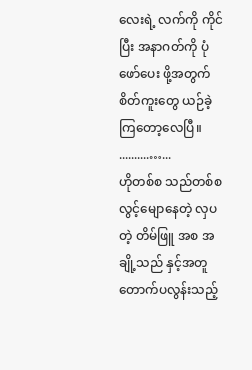လေးရဲ့ လက်ကို ကိုင်ပြီး အနာဂတ်ကို ပုံဖော်ပေး ဖို့အတွက် စိတ်ကူးတွေ ယဉ်ခဲ့ကြတော့လေပြီ။
..........…...
ဟိုတစ်စ သည်တစ်စ လွင့်မျောနေတဲ့ လှပတဲ့ တိမ်ဖြူ အစ အချို့သည် နှင့်အတူ တောက်ပလွန်းသည့်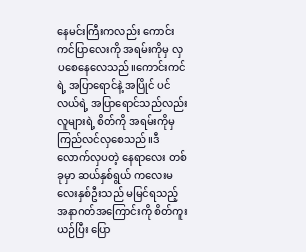နေမင်းကြီးကလည်း ကောင်းကင်ပြာလေးကို အရမ်းကိုမှ လှပစေနေလေသည်။ကောင်းကင်ရဲ့ အပြာရောင်နဲ့ အပြိုင် ပင်လယ်ရဲ့ အပြာရောင်သည်လည်း လူများရဲ့ စိတ်ကို အရမ်းကိုမှ ကြည်လင်လှစေသည်။ဒီလောက်လှပတဲ့ နေရာလေး တစ်ခုမှာ ဆယ်နှစ်ရွယ် ကလေးမလေးနှစ်ဦးသည် မမြင်ရသည့် အနာဂတ်အကြောင်းကို စိတ်ကူးယဉ်ပြီး ပြော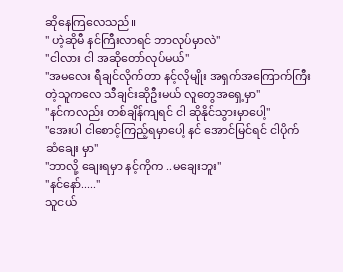ဆိုနေကြလေသည်။
" ဟဲ့ဆိုမီ နင်ကြီးလာရင် ဘာလုပ်မှာလဲ"
"ငါလား ငါ အဆိုတော်လုပ်မယ်"
"အမလေး ရီချင်လိုက်တာ နင့်လိုမျိုး အရှက်အကြောက်ကြီး
တဲ့သူကလေ သီချင်းဆိုဦးမယ် လူတွေအရှေ့မှာ"
"နင်ကလည်း တစ်ချိန်ကျရင် ငါ ဆိုနိုင်သွားမှာပေါ့"
"အေးပါ ငါစောင့်ကြည့်ရမှာပေါ့ နင် အောင်မြင်ရင် ငါပိုက်
ဆံချေး မှာ"
"ဘာလို့ ချေးရမှာ နင့်ကိုက ..မချေးဘူး"
"နင်နော်....."
သူငယ်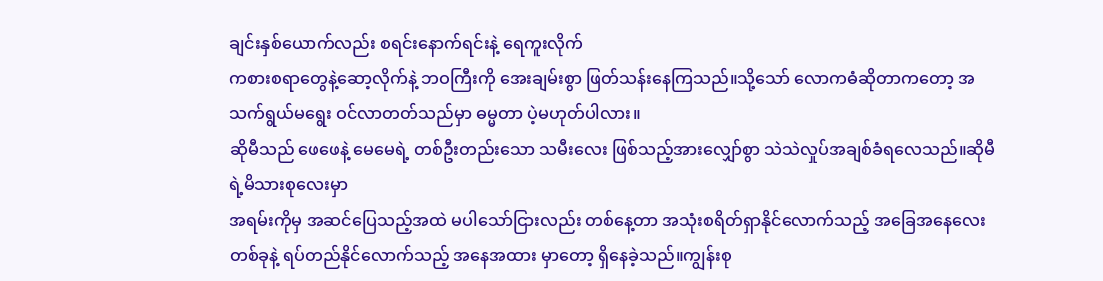ချင်းနှစ်ယောက်လည်း စရင်းနောက်ရင်းနဲ့ ရေကူးလိုက်
ကစားစရာတွေနဲ့ဆော့လိုက်နဲ့ ဘဝကြီးကို အေးချမ်းစွာ ဖြတ်သန်းနေကြသည်။သို့သော် လောကဓံဆိုတာကတော့ အသက်ရွယ်မရွေး ဝင်လာတတ်သည်မှာ ဓမ္မတာ ပဲ့မဟုတ်ပါလား။
ဆိုမီသည် ဖေဖေနဲ့ မေမေရဲ့ တစ်ဦးတည်းသော သမီးလေး ဖြစ်သည့်အားလျှော်စွာ သဲသဲလှုပ်အချစ်ခံရလေသည်။ဆိုမီရဲ့မိသားစုလေးမှာ
အရမ်းကိုမှ အဆင်ပြေသည့်အထဲ မပါသော်ငြားလည်း တစ်နေ့တာ အသုံးစရိတ်ရှာနိုင်လောက်သည့် အခြေအနေလေး တစ်ခုနဲ့ ရပ်တည်နိုင်လောက်သည့် အနေအထား မှာတော့ ရှိနေခဲ့သည်။ကျွန်းစု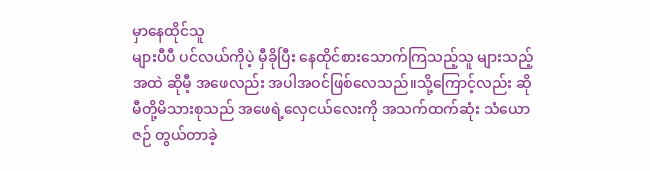မှာနေထိုင်သူ
များပီပီ ပင်လယ်ကိုပဲ့ မှီခိုပြီး နေထိုင်စားသောက်ကြသည့်သူ များသည့်အထဲ ဆိုမီ့ အဖေလည်း အပါအဝင်ဖြစ်လေသည်။သို့ကြောင့်လည်း ဆိုမီတို့မိသားစုသည် အဖေရဲ့လှေငယ်လေးကို အသက်ထက်ဆုံး သံယောဇဉ် တွယ်တာခဲ့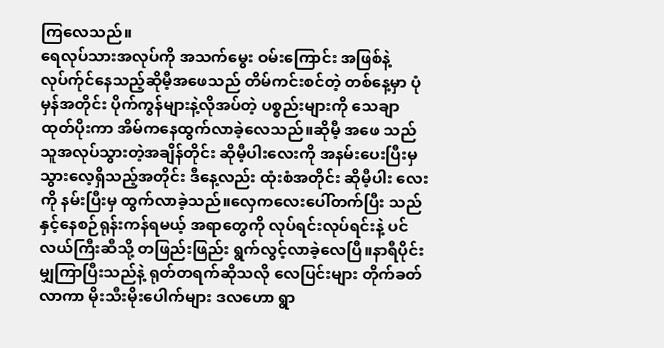ကြလေသည်။
ရေလုပ်သားအလုပ်ကို အသက်မွေး ဝမ်းကြောင်း အဖြစ်နဲ့ လုပ်က်ုင်နေသည့်ဆိုမီ့အဖေသည် တိမ်ကင်းစင်တဲ့ တစ်နေ့မှာ ပုံမှန်အတိုင်း ပိုက်ကွန်များနဲ့လိုအပ်တဲ့ ပစ္စည်းများကို သေချာ ထုတ်ပိုးကာ အိမ်ကနေထွက်လာခဲ့လေသည်။ဆိုမီ့ အဖေ သည် သူအလုပ်သွားတဲ့အချိန်တိုင်း ဆိုမီ့ပါးလေးကို အနမ်းပေးပြီးမှ သွားလေ့ရှိသည့်အတိုင်း ဒီနေ့လည်း ထုံးစံအတိုင်း ဆိုမီ့ပါး လေးကို နမ်းပြီးမှ ထွက်လာခဲ့သည်။လှေကလေးပေါ်တက်ပြီး သည်နှင့်နေစဉ်ရုန်းကန်ရမယ့် အရာတွေကို လုပ်ရင်းလုပ်ရင်းနဲ့ ပင်လယ်ကြီးဆီသို့ တဖြည်းဖြည်း ရွက်လွင့်လာခဲ့လေပြီ။နာရီပိုင်းမျှကြာပြီးသည်နဲ့ ရုတ်တရက်ဆိုသလို လေပြင်းများ တိုက်ခတ်လာကာ မိုးသီးမိုးပေါက်များ ဒလဟော ရွာ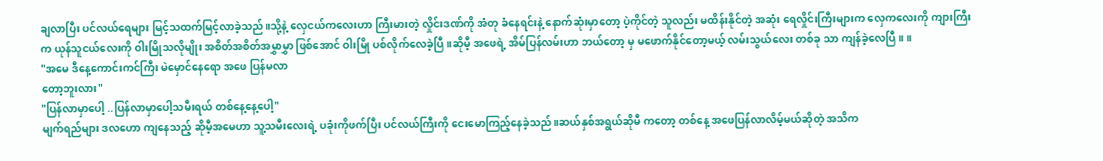ချလာပြီး ပင်လယ်ရေများ မြင့်သထက်မြင့်လာခဲ့သည်။သို့နဲ့ လှေငယ်ကလေးဟာ ကြီးမားတဲ့ လှိုင်းဒဏ်ကို အံတု ခံနေရင်းနဲ့ နောက်ဆုံးမှာတော့ ပဲ့ကိုင်တဲ့ သူလည်း မထိန်းနိုင်တဲ့ အဆုံး ရေလှိုင်းကြီးများက လှေကလေးကို ကျားကြီးက ယုန်သူငယ်လေးကို ဝါးမြိုသလိုမျိုး အစိတ်အစိတ်အမွှာမွှာ ဖြစ်အောင် ဝါးမြို ပစ်လိုက်လေခဲ့ပြီ။ဆိုမီ့ အဖေရဲ့ အိမ်ပြန်လမ်းဟာ ဘယ်တော့ မှ မဖောက်နိုင်တော့မယ့် လမ်းသွယ်လေး တစ်ခု သာ ကျန်ခဲ့လေပြီ။ ။
"အမေ ဒီနေ့ကောင်းကင်ကြီး မဲမှောင်နေရော အဖေ ပြန်မလာ
တော့ဘူးလား"
"ပြန်လာမှာပေါ့ ..ပြန်လာမှာပေါ့သမီးရယ် တစ်နေ့နေ့ပေါ့"
မျက်ရည်များ ဒလဟော ကျနေသည့် ဆိုမီ့အမေဟာ သူ့သမီးလေးရဲ့ ပခုံးကိုဖက်ပြီး ပင်လယ်ကြီးကို ငေးမောကြည့်နေခဲ့သည်။ဆယ်နှစ်အရွယ်ဆိုမီ ကတော့ တစ်နေ့ အဖေပြန်လာလိမ့်မယ်ဆိုတဲ့ အသိက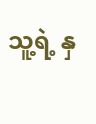သူ့ရဲ့ နှ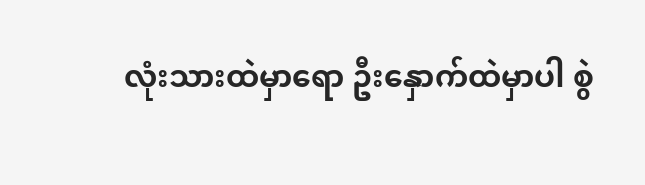လုံးသားထဲမှာရော ဦးနှောက်ထဲမှာပါ စွဲ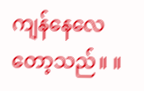ကျန်နေလေတော့သည်။ ။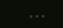...